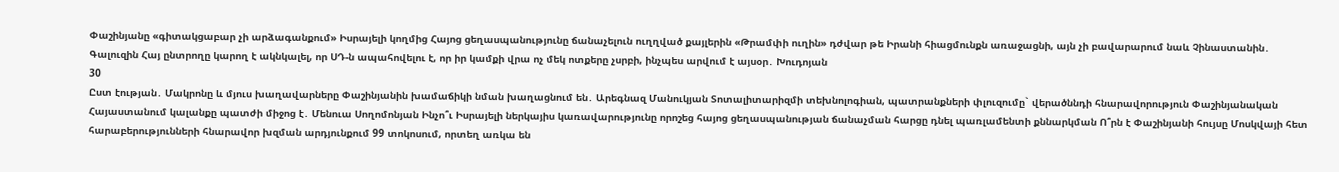Փաշինյանը «գիտակցաբար չի արձագանքում» Իսրայելի կողմից Հայոց ցեղասպանությունը ճանաչելուն ուղղված քայլերին «Թրամփի ուղին» դժվար թե Իրանի հիացմունքն առաջացնի, այն չի բավարարում նաև Չինաստանին․ Գալուզին Հայ ընտրողը կարող է ակնկալել, որ ՍԴ-ն ապահովելու է, որ իր կամքի վրա ոչ մեկ ոտքերը չսրբի, ինչպես արվում է այսօր․ Խուդոյան
30
Ըստ էության․ Մակրոնը և մյուս խաղավարները Փաշինյանին խամաճիկի նման խաղացնում են․ Արեգնազ Մանուկյան Տոտալիտարիզմի տեխնոլոգիան, պատրանքների փլուզումը` վերածննդի հնարավորություն Փաշինյանական Հայաստանում կալանքը պատժի միջոց է․ Մենուա Սողոմոնյան Ինչո՞ւ Իսրայելի ներկայիս կառավարությունը որոշեց հայոց ցեղասպանության ճանաչման հարցը դնել պառլամենտի քննարկման Ո՞րն է Փաշինյանի հույսը Մոսկվայի հետ հարաբերությունների հնարավոր խզման արդյունքում 99 տոկոսում, որտեղ առկա են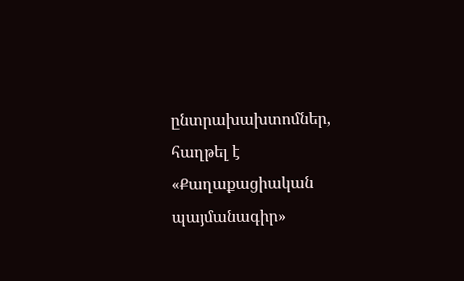ընտրախախտոմներ, հաղթել է «Քաղաքացիական պայմանագիր»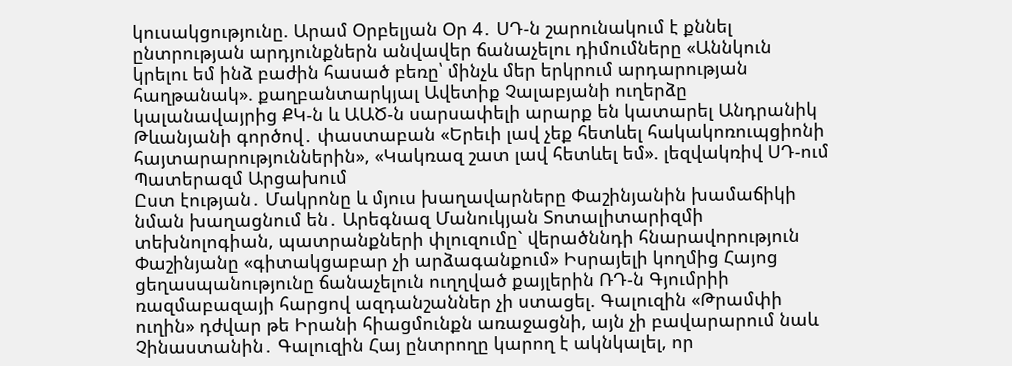կուսակցությունը. Արամ Օրբելյան Օր 4․ ՍԴ-ն շարունակում է քննել ընտրության արդյունքներն անվավեր ճանաչելու դիմումները «Աննկուն կրելու եմ ինձ բաժին հասած բեռը՝ մինչև մեր երկրում արդարության հաղթանակ». քաղբանտարկյալ Ավետիք Չալաբյանի ուղերձը կալանավայրից ՔԿ-ն և ԱԱԾ-ն սարսափելի արարք են կատարել Անդրանիկ Թևանյանի գործով․ փաստաբան «Երեւի լավ չեք հետևել հակակոռուպցիոնի հայտարարություններին», «Կակռազ շատ լավ հետևել եմ». լեզվակռիվ ՍԴ-ում Պատերազմ Արցախում
Ըստ էության․ Մակրոնը և մյուս խաղավարները Փաշինյանին խամաճիկի նման խաղացնում են․ Արեգնազ Մանուկյան Տոտալիտարիզմի տեխնոլոգիան, պատրանքների փլուզումը` վերածննդի հնարավորություն Փաշինյանը «գիտակցաբար չի արձագանքում» Իսրայելի կողմից Հայոց ցեղասպանությունը ճանաչելուն ուղղված քայլերին ՌԴ-ն Գյումրիի ռազմաբազայի հարցով ազդանշաններ չի ստացել. Գալուզին «Թրամփի ուղին» դժվար թե Իրանի հիացմունքն առաջացնի, այն չի բավարարում նաև Չինաստանին․ Գալուզին Հայ ընտրողը կարող է ակնկալել, որ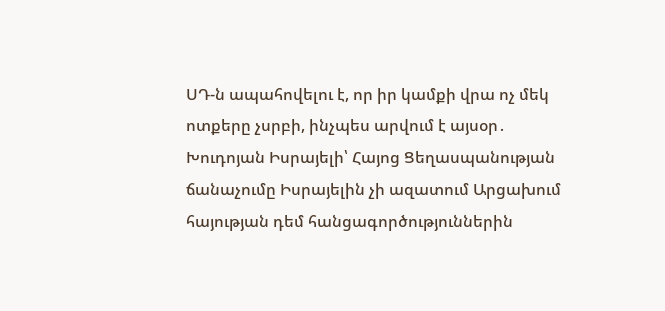ՍԴ-ն ապահովելու է, որ իր կամքի վրա ոչ մեկ ոտքերը չսրբի, ինչպես արվում է այսօր․ Խուդոյան Իսրայելի՝ Հայոց Ցեղասպանության ճանաչումը Իսրայելին չի ազատում Արցախում հայության դեմ հանցագործություններին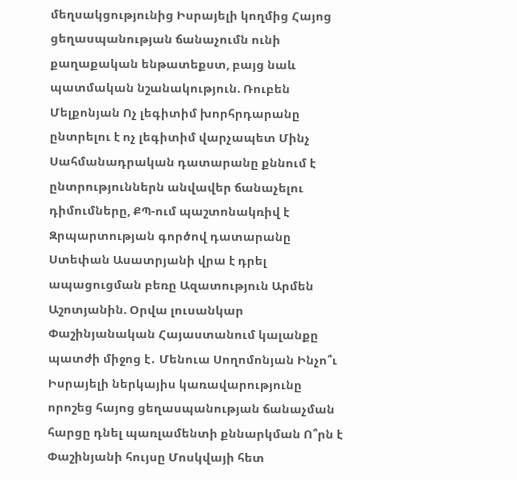մեղսակցությունից Իսրայելի կողմից Հայոց ցեղասպանության ճանաչումն ունի քաղաքական ենթատեքստ, բայց նաև պատմական նշանակություն. Ռուբեն Մելքոնյան Ոչ լեգիտիմ խորհրդարանը ընտրելու է ոչ լեգիտիմ վարչապետ Մինչ Սահմանադրական դատարանը քննում է ընտրություններն անվավեր ճանաչելու դիմումները, ՔՊ-ում պաշտոնակռիվ է Զրպարտության գործով դատարանը Ստեփան Ասատրյանի վրա է դրել ապացուցման բեռը Ազատություն Արմեն Աշոտյանին. Օրվա լուսանկար Փաշինյանական Հայաստանում կալանքը պատժի միջոց է․ Մենուա Սողոմոնյան Ինչո՞ւ Իսրայելի ներկայիս կառավարությունը որոշեց հայոց ցեղասպանության ճանաչման հարցը դնել պառլամենտի քննարկման Ո՞րն է Փաշինյանի հույսը Մոսկվայի հետ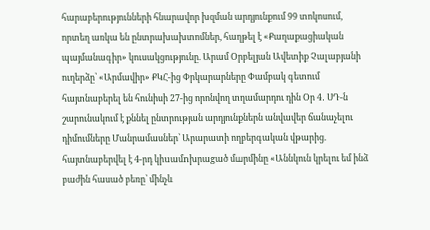հարաբերությունների հնարավոր խզման արդյունքում 99 տոկոսում, որտեղ առկա են ընտրախախտոմներ, հաղթել է «Քաղաքացիական պայմանագիր» կուսակցությունը. Արամ Օրբելյան Ավետիք Չալաբյանի ուղերձը՝ «Արմավիր» ՔԿՀ-ից Փրկարարները Փամբակ գետում հայտնաբերել են հունիսի 27-ից որոնվող տղամարդու դին Օր 4․ ՍԴ-ն շարունակում է քննել ընտրության արդյունքներն անվավեր ճանաչելու դիմումները Մանրամասներ՝ Արարատի ողբերգական վթարից. հայտնաբերվել է 4-րդ կիuամnխրաgած մшրմինը «Աննկուն կրելու եմ ինձ բաժին հասած բեռը՝ մինչև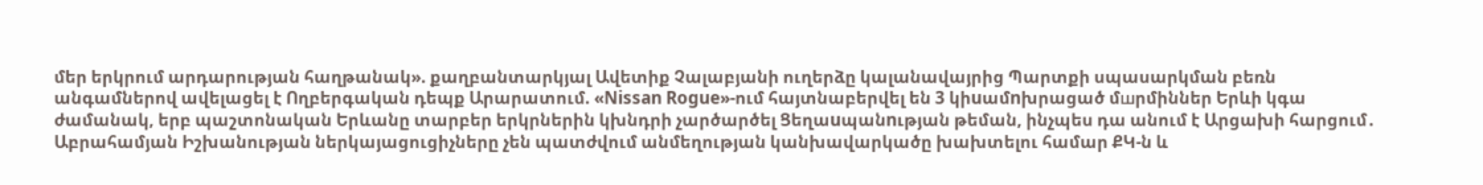մեր երկրում արդարության հաղթանակ». քաղբանտարկյալ Ավետիք Չալաբյանի ուղերձը կալանավայրից Պարտքի սպասարկման բեռն անգամներով ավելացել է Ողբերգական դեպք Արարատում. «Nissan Rogue»-ում հայտնաբերվել են 3 կիuամnխրացած մшրմիններ Երևի կգա ժամանակ, երբ պաշտոնական Երևանը տարբեր երկրներին կխնդրի չարծարծել Ցեղաuպանnւթյան թեման, ինչպես դա անում է Արցախի հարցում․ Աբրահամյան Իշխանության ներկայացուցիչները չեն պատժվում անմեղության կանխավարկածը խախտելու համար ՔԿ-ն և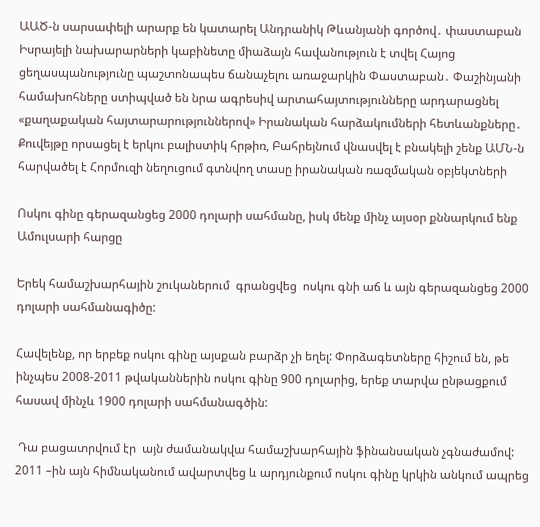ԱԱԾ-ն սարսափելի արարք են կատարել Անդրանիկ Թևանյանի գործով․ փաստաբան Իսրայելի նախարարների կաբինետը միաձայն հավանություն է տվել Հայոց ցեղասպանությունը պաշտոնապես ճանաչելու առաջարկին Փաստաբան․ Փաշինյանի համախոհները ստիպված են նրա ագրեսիվ արտահայտությունները արդարացնել «քաղաքական հայտարարություններով» Իրանական հարձակումների հետևանքները․ Քուվեյթը որսացել է երկու բալիստիկ հրթիռ, Բահրեյնում վնասվել է բնակելի շենք ԱՄՆ-ն հարվածել է Հորմուզի նեղուցում գտնվող տասը իրանական ռազմական օբյեկտների

Ոսկու գինը գերազանցեց 2000 դոլարի սահմանը, իսկ մենք մինչ այսօր քննարկում ենք Ամուլսարի հարցը

Երեկ համաշխարհային շուկաներում  գրանցվեց  ոսկու գնի աճ և այն գերազանցեց 2000 դոլարի սահմանագիծը:

Հավելենք, որ երբեք ոսկու գինը այսքան բարձր չի եղել: Փորձագետները հիշում են, թե ինչպես 2008-2011 թվականներին ոսկու գինը 900 դոլարից, երեք տարվա ընթացքում հասավ մինչև 1900 դոլարի սահմանագծին:

 Դա բացատրվում էր  այն ժամանակվա համաշխարհային ֆինանսական չգնաժամով: 2011 –ին այն հիմնականում ավարտվեց և արդյունքում ոսկու գինը կրկին անկում ապրեց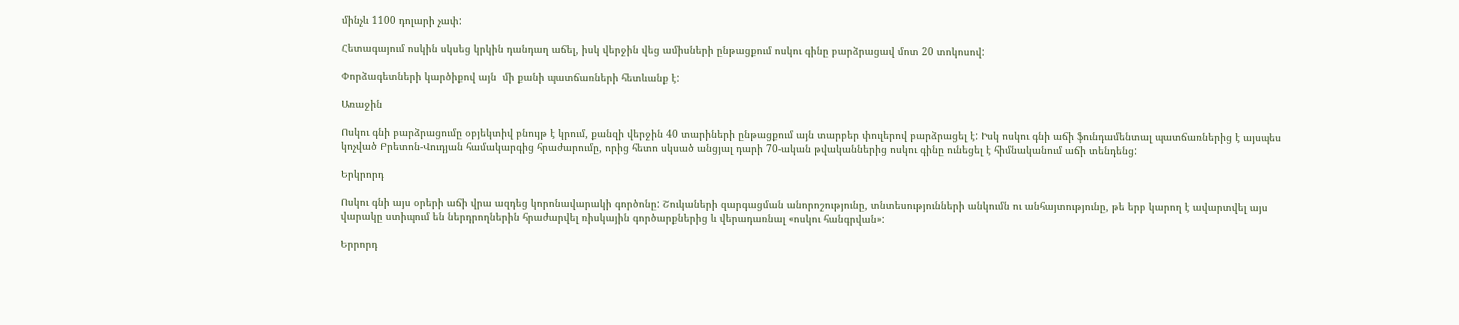մինչև 1100 դոլարի չափ:

Հետագայում ոսկին սկսեց կրկին դանդաղ աճել, իսկ վերջին վեց ամիսների ընթացքում ոսկու գինը բարձրացավ մոտ 20 տոկոսով:

Փորձագետների կարծիքով այն  մի քանի պատճառների հետևանք է:

Առաջին

Ոսկու գնի բարձրացումը օբյեկտիվ բնույթ է կրում, քանզի վերջին 40 տարիների ընթացքում այն տարբեր փուլերով բարձրացել է: Իսկ ոսկու գնի աճի ֆունդամենտալ պատճառներից է այսպես կոչված Բրետոն-Վուդյան համակարգից հրաժարումը, որից հետո սկսած անցյալ դարի 70-ական թվականներից ոսկու գինը ունեցել է հիմնականում աճի տենդենց:

Երկրորդ

Ոսկու գնի այս օրերի աճի վրա ազդեց կորոնավարակի գործոնը: Շուկաների զարգացման անորոշությունը, տնտեսությունների անկումն ու անհայտությունը, թե երբ կարող է ավարտվել այս վարակը ստիպում են ներդրողներին հրաժարվել ռիսկային գործարքներից և վերադառնալ «ոսկու հանգրվան»:

Երրորդ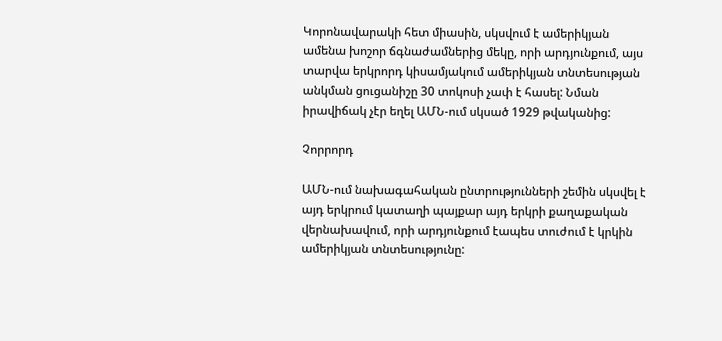Կորոնավարակի հետ միասին, սկսվում է ամերիկյան ամենա խոշոր ճգնաժամներից մեկը, որի արդյունքում, այս տարվա երկրորդ կիսամյակում ամերիկյան տնտեսության անկման ցուցանիշը 30 տոկոսի չափ է հասել: Նման իրավիճակ չէր եղել ԱՄՆ-ում սկսած 1929 թվականից:

Չորրորդ

ԱՄՆ-ում նախագահական ընտրությունների շեմին սկսվել է այդ երկրում կատաղի պայքար այդ երկրի քաղաքական վերնախավում, որի արդյունքում էապես տուժում է կրկին ամերիկյան տնտեսությունը: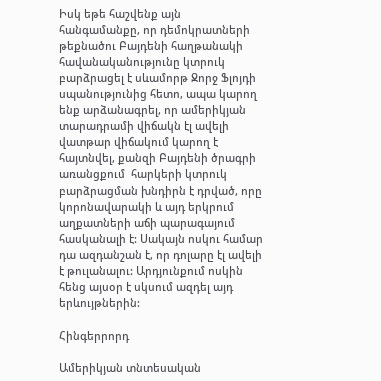Իսկ եթե հաշվենք այն հանգամանքը, որ դեմոկրատների թեքնածու Բայդենի հաղթանակի հավանականությունը կտրուկ բարձրացել է սևամորթ Ջորջ Ֆլոյդի սպանությունից հետո, ապա կարող ենք արձանագրել, որ ամերիկյան տարադրամի վիճակն էլ ավելի վատթար վիճակում կարող է հայտնվել, քանզի Բայդենի ծրագրի առանցքում  հարկերի կտրուկ բարձրացման խնդիրն է դրված, որը կորոնավարակի և այդ երկրում աղքատների աճի պարագայում հասկանալի է: Սակայն ոսկու համար դա ազդանշան է, որ դոլարը էլ ավելի է թուլանալու: Արդյունքում ոսկին հենց այսօր է սկսում ազդել այդ երևույթներին:

Հինգերրորդ

Ամերիկյան տնտեսական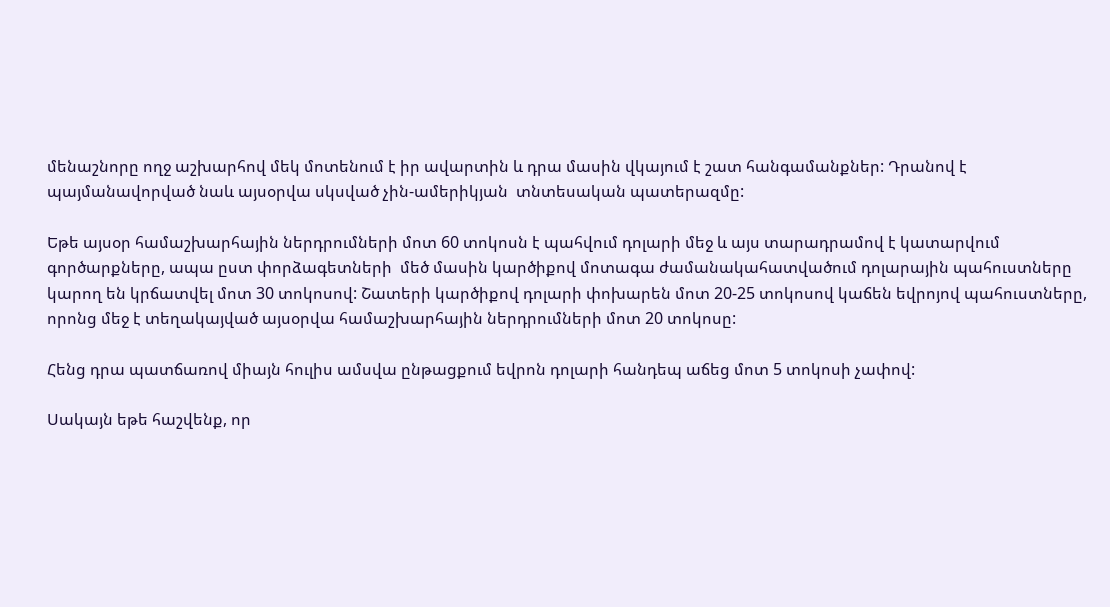մենաշնորը ողջ աշխարհով մեկ մոտենում է իր ավարտին և դրա մասին վկայում է շատ հանգամանքներ: Դրանով է պայմանավորված նաև այսօրվա սկսված չին-ամերիկյան  տնտեսական պատերազմը:

Եթե այսօր համաշխարհային ներդրումների մոտ 60 տոկոսն է պահվում դոլարի մեջ և այս տարադրամով է կատարվում գործարքները, ապա ըստ փորձագետների  մեծ մասին կարծիքով մոտագա ժամանակահատվածում դոլարային պահուստները կարող են կրճատվել մոտ 30 տոկոսով: Շատերի կարծիքով դոլարի փոխարեն մոտ 20-25 տոկոսով կաճեն եվրոյով պահուստները, որոնց մեջ է տեղակայված այսօրվա համաշխարհային ներդրումների մոտ 20 տոկոսը:

Հենց դրա պատճառով միայն հուլիս ամսվա ընթացքում եվրոն դոլարի հանդեպ աճեց մոտ 5 տոկոսի չափով:

Սակայն եթե հաշվենք, որ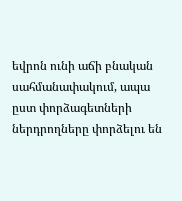եվրոն ունի աճի բնական սահմանափակում, ապա ըստ փորձագետների  ներդրողները փորձելու են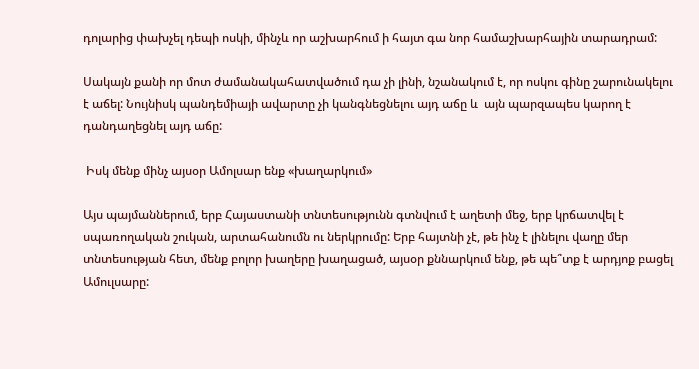դոլարից փախչել դեպի ոսկի, մինչև որ աշխարհում ի հայտ գա նոր համաշխարհային տարադրամ:

Սակայն քանի որ մոտ ժամանակահատվածում դա չի լինի, նշանակում է, որ ոսկու գինը շարունակելու է աճել: Նույնիսկ պանդեմիայի ավարտը չի կանգնեցնելու այդ աճը և  այն պարզապես կարող է դանդաղեցնել այդ աճը:

 Իսկ մենք մինչ այսօր Ամոլսար ենք «խաղարկում»

Այս պայմաններում, երբ Հայաստանի տնտեսությունն գտնվում է աղետի մեջ, երբ կրճատվել է սպառողական շուկան, արտահանումն ու ներկրումը: Երբ հայտնի չէ, թե ինչ է լինելու վաղը մեր տնտեսության հետ, մենք բոլոր խաղերը խաղացած, այսօր քննարկում ենք, թե պե՞տք է արդյոք բացել Ամուլսարը: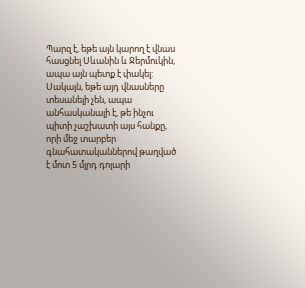Պարզ է, եթե այն կարող է վնաս հասցնել Սևանին և Ջերմուկին, ապա այն պետք է փակել: Սակայն, եթե այդ վնասները տեսանելի չեն, ապա անհասկանալի է, թե ինչու պիտի չաշխատի այս հանքը, որի մեջ տարբեր գնահատականներով թաղված է մոտ 5 մլրդ դոլարի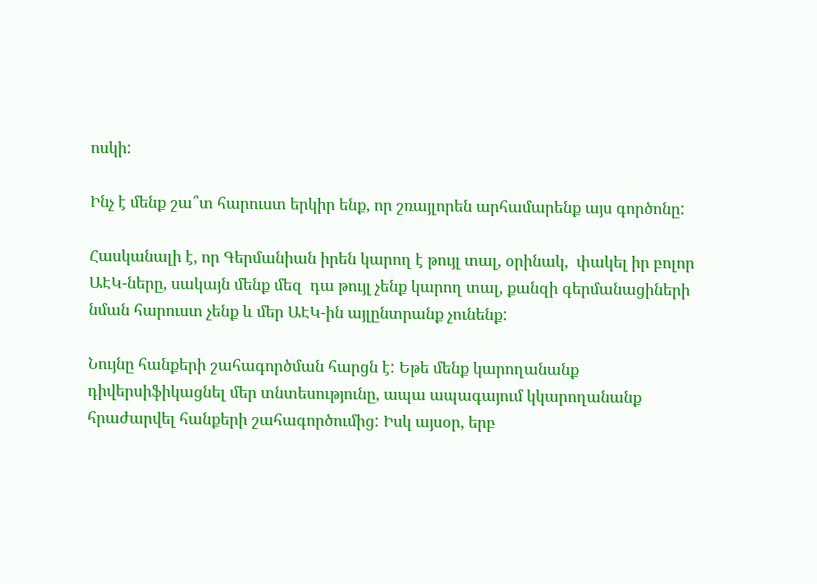ոսկի:

Ինչ է մենք շա՞տ հարուստ երկիր ենք, որ շռայլորեն արհամարենք այս գործոնը:

Հասկանալի է, որ Գերմանիան իրեն կարող է թույլ տալ, օրինակ,  փակել իր բոլոր ԱԷԿ-ները, սակայն մենք մեզ  դա թույլ չենք կարող տալ, քանզի գերմանացիների նման հարուստ չենք և մեր ԱԷԿ-ին այլընտրանք չունենք:

Նույնը հանքերի շահագործման հարցն է: Եթե մենք կարողանանք դիվերսիֆիկացնել մեր տնտեսությունը, ապա ապագայում կկարողանանք հրաժարվել հանքերի շահագործումից: Իսկ այսօր, երբ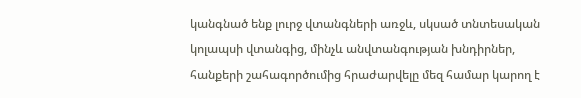կանգնած ենք լուրջ վտանգների առջև, սկսած տնտեսական կոլապսի վտանգից, մինչև անվտանգության խնդիրներ, հանքերի շահագործումից հրաժարվելը մեզ համար կարող է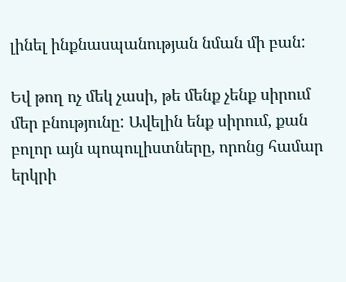լինել ինքնասպանության նման մի բան:

Եվ թող ոչ մեկ չասի, թե մենք չենք սիրում մեր բնությունը: Ավելին ենք սիրում, քան բոլոր այն պոպուլիստները, որոնց համար երկրի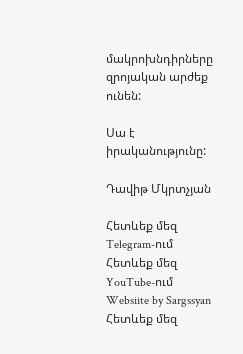մակրոխնդիրները զրոյական արժեք ունեն:

Սա է իրականությունը:

Դավիթ Մկրտչյան

Հետևեք մեզ Telegram-ում
Հետևեք մեզ YouTube-ում
Websiite by Sargssyan
Հետևեք մեզ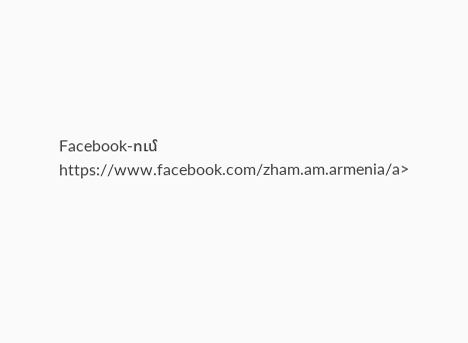Facebook-ում https://www.facebook.com/zham.am.armenia/a>